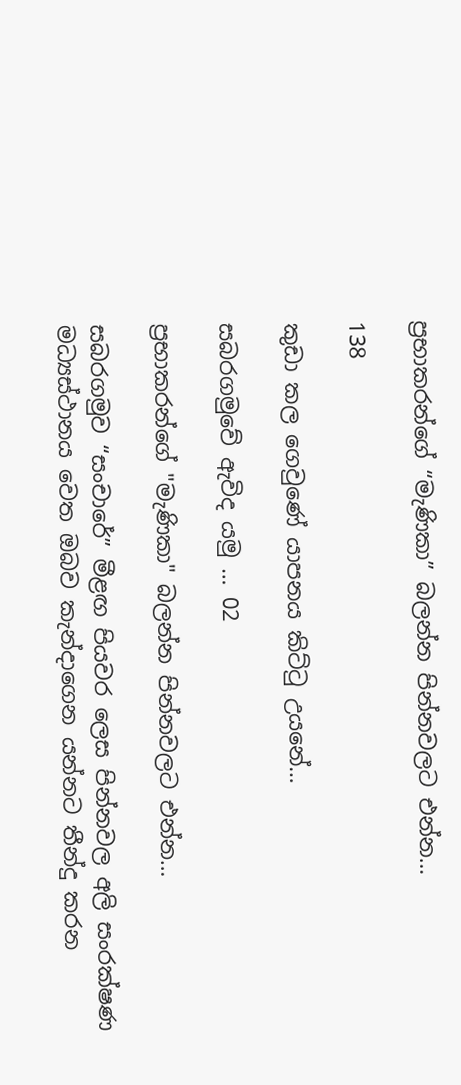ප්‍රභාකරන්ගේ “මැණිකා” බලන්න පින්නවලට එන්න…

138

කුඩා කල ගෙවුණේ යාපනය කිට්ටු උයනේ…

සබරගමුවේ ඇවිද යමු … 02

ප්‍රභාකරන්ගේ "මැණිකා" බලන්න පින්නවලට එන්න…

සබරගමුව “සංචාරේ” මීළඟ පියවර ලෙස පින්නවල අලි සංරක්ෂණ මධ්‍යස්ථානය වෙත ඔබව කැන්දාගෙන යන්නට තීන්දු කරන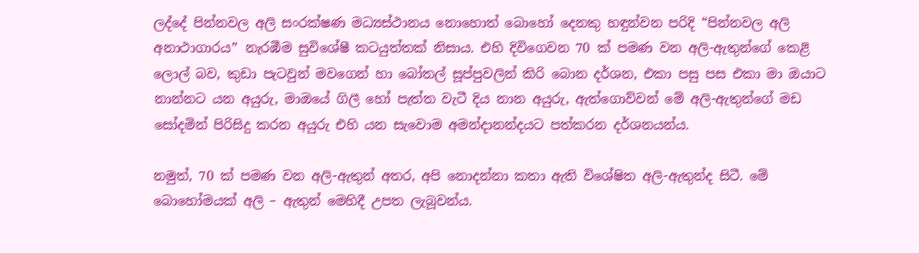ලද්දේ පින්නවල අලි සංරක්ෂණ මධ්‍යස්ථානය නොහොත් බොහෝ දෙනකු හඳුන්වන පරිදි “පින්නවල අලි අනාථාගාරය” නැරඹීම සුවිශේෂී කටයුත්තක් නිසාය. එහි දිවිගෙවන 70 ක් පමණ වන අලි-ඇතුන්ගේ කෙළි ලොල් බව, කුඩා පැටවුන් මවගෙන් හා බෝතල් සූප්පුවලින් කිරි බොන දර්ශන, එකා පසු පස එකා මා ඔයාට නාන්නට යන අයුරු, මාඔයේ ගිලී හෝ පැත්ත වැටී දිය නාන අයුරු, ඇත්ගොව්වන් මේ අලි-ඇතුන්ගේ මඩ සෝදමින් පිරිසිදු කරන අයුරු එහි යන සැවොම අමන්දානන්දයට පත්කරන දර්ශනයන්ය.

නමුත්, 70 ක් පමණ වන අලි-ඇතුන් අතර, අපි නොදන්නා කතා ඇති විශේෂිත අලි-ඇතුන්ද සිටී. මේ බොහෝමයක් අලි – ඇතුන් මෙහිදී උපත ලැබූවන්ය.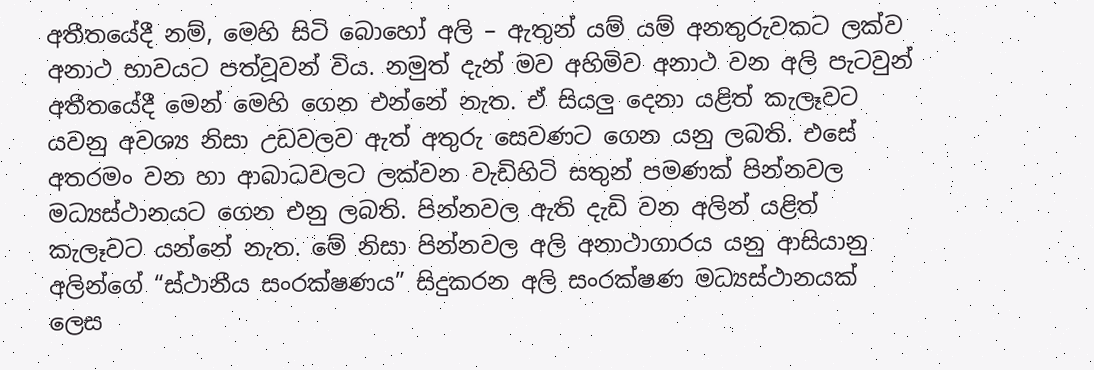අතීතයේදී නම්, මෙහි සිටි බොහෝ අලි – ඇතුන් යම් යම් අනතුරුවකට ලක්ව අනාථ භාවයට පත්වූවන් විය. නමුත් දැන් මව අහිමිව අනාථ වන අලි පැටවුන් අතීතයේදී මෙන් මෙහි ගෙන එන්නේ නැත. ඒ සියලු දෙනා යළිත් කැලෑවට යවනු අවශ්‍ය නිසා උඩවලව ඇත් අතුරු සෙවණට ගෙන යනු ලබති. එසේ අතරමං වන හා ආබාධවලට ලක්වන වැඩිහිටි සතුන් පමණක් පින්නවල මධ්‍යස්ථානයට ගෙන එනු ලබති. පින්නවල ඇති දැඩි වන අලින් යළිත් කැලෑවට යන්නේ නැත. මේ නිසා පින්නවල අලි අනාථාගාරය යනු ආසියානු අලින්ගේ “ස්ථානීය සංරක්ෂණය” සිදුකරන අලි සංරක්ෂණ මධ්‍යස්ථානයක් ලෙස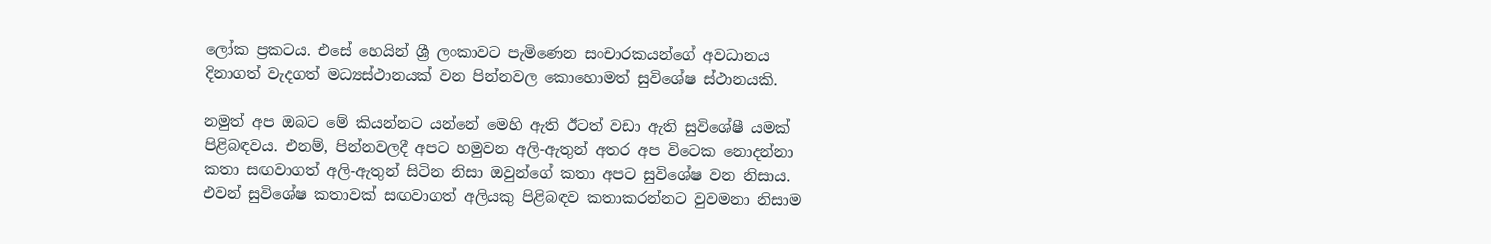ලෝක ප්‍රකටය. එසේ හෙයින් ශ්‍රී ලංකාවට පැමිණෙන සංචාරකයන්ගේ අවධානය දිනාගත් වැදගත් මධ්‍යස්ථානයක් වන පින්නවල කොහොමත් සුවිශේෂ ස්ථානයකි.

නමුත් අප ඔබට මේ කියන්නට යන්නේ මෙහි ඇති ඊටත් වඩා ඇති සුවිශේෂී යමක් පිළිබඳවය. එනම්, පින්නවලදී අපට හමුවන අලි-ඇතුන් අතර අප විටෙක නොදන්නා කතා සඟවාගත් අලි-ඇතුන් සිටින නිසා ඔවුන්ගේ කතා අපට සුවිශේෂ වන නිසාය. එවන් සුවිශේෂ කතාවක් සඟවාගත් අලියකු පිළිබඳව කතාකරන්නට වුවමනා නිසාම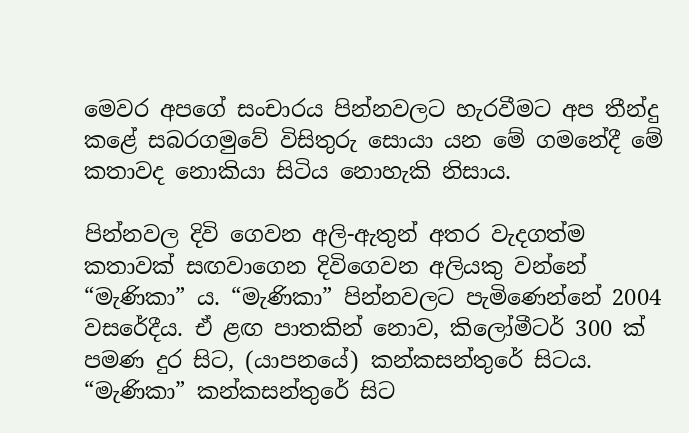මෙවර අපගේ සංචාරය පින්නවලට හැරවීමට අප තීන්දු කළේ සබරගමුවේ විසිතුරු සොයා යන මේ ගමනේදී මේ කතාවද නොකියා සිටිය නොහැකි නිසාය.

පින්නවල දිවි ගෙවන අලි-ඇතුන් අතර වැදගත්ම කතාවක් සඟවාගෙන දිවිගෙවන අලියකු වන්නේ “මැණිකා” ය. “මැණිකා” පින්නවලට පැමිණෙන්නේ 2004 වසරේදීය. ඒ ළඟ පාතකින් නොව, කිලෝමීටර් 300 ක් පමණ දුර සිට, (යාපනයේ) කන්කසන්තුරේ සිටය. “මැණිකා” කන්කසන්තුරේ සිට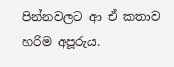පින්නවලට ආ ඒ කතාව හරිම අපූරුය.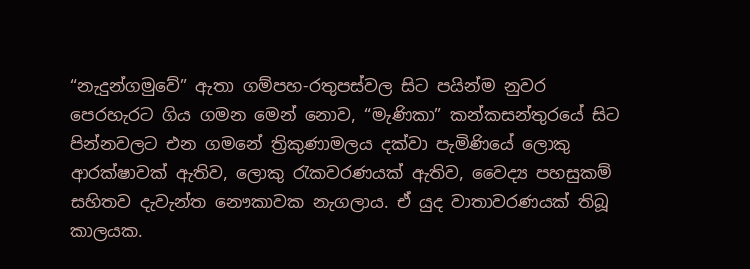“නැදුන්ගමුවේ” ඇතා ගම්පහ-රතුපස්වල සිට පයින්ම නුවර පෙරහැරට ගිය ගමන මෙන් නොව, “මැණිකා” කන්කසන්තුරයේ සිට පින්නවලට එන ගමනේ ත්‍රිකුණාමලය දක්වා පැමිණියේ ලොකු ආරක්ෂාවක් ඇතිව, ලොකු රැකවරණයක් ඇතිව, වෛද්‍ය පහසුකම් සහිතව දැවැන්ත නෞකාවක නැගලාය. ඒ යුද වාතාවරණයක් තිබූ කාලයක.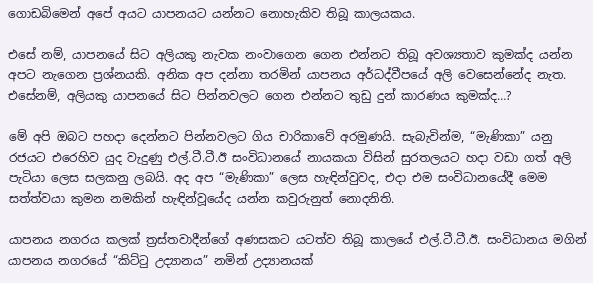ගොඩබිමෙන් අපේ අයට යාපනයට යන්නට නොහැකිව තිබූ කාලයකය.

එසේ නම්, යාපනයේ සිට අලියකු නැවක නංවාගෙන ගෙන එන්නට තිබූ අවශ්‍යතාව කුමක්ද යන්න අපට නැගෙන ප්‍රශ්නයකි. අනික අප දන්නා තරමින් යාපනය අර්ධද්වීපයේ අලි වෙසෙන්නේද නැත. එසේනම්, අලියකු යාපනයේ සිට පින්නවලට ගෙන එන්නට තුඩු දුන් කාරණය කුමක්ද…?

මේ අපි ඔබට පහදා දෙන්නට පින්නවලට ගිය චාරිකාවේ අරමුණයි. සැබැවින්ම, “මැණිකා” යනු රජයට එරෙහිව යුද වැදුණු එල්.ටී.ටී.ඊ සංවිධානයේ නායකයා විසින් සුරතලයට හදා වඩා ගත් අලි පැටියා ලෙස සලකනු ලබයි. අද අප “මැණිකා” ලෙස හැඳින්වුවද, එදා එම සංවිධානයේදී මෙම සත්ත්වයා කුමන නමකින් හැඳින්වූයේද යන්න කවුරුනුත් නොදනිති.

යාපනය නගරය කලක් ත්‍රස්තවාදීන්ගේ අණසකට යටත්ව තිබූ කාලයේ එල්.ටී.ටී.ඊ. සංවිධානය මගින් යාපනය නගරයේ “කිට්ටු උද්‍යානය” නමින් උද්‍යානයක්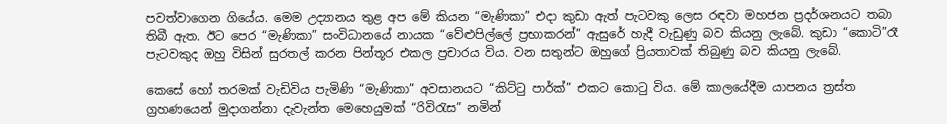පවත්වාගෙන ගියේය. මෙම උද්‍යානය තුළ අප මේ කියන “මැණිකා” එදා කුඩා ඇත් පැටවකු ලෙස රඳවා මහජන ප්‍රදර්ශනයට තබා තිබී ඇත. ඊට පෙර “මැණිකා” සංවිධානයේ නායක “වේළුපිල්ලේ ප්‍රභාකරන්” ඇසුරේ හැදී වැඩුණු බව කියනු ලැබේ. කුඩා “කොටි”රෑ පැටවකුද ඔහු විසින් සුරතල් කරන පින්තූර එකල ප්‍රචාරය විය. වන සතුන්ට ඔහුගේ ප්‍රියතාවක් තිබුණු බව කියනු ලැබේ.

කෙසේ හෝ තරමක් වැඩිවිය පැමිණි “මැණිකා” අවසානයට “කිට්ටු පාර්ක්” එකට කොටු විය. මේ කාලයේදීම යාපනය ත්‍රස්ත ග්‍රහණයෙන් මුදාගන්නා දැවැන්ත මෙහෙයුමක් “රිවිරැස” නමින්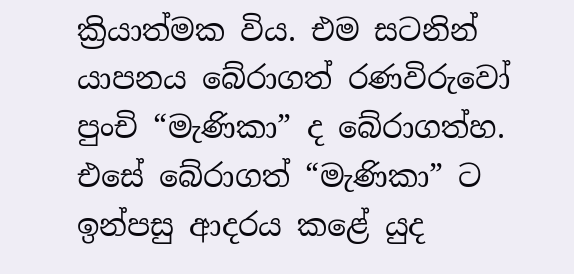ක්‍රියාත්මක විය. එම සටනින් යාපනය බේරාගත් රණවිරුවෝ පුංචි “මැණිකා” ද බේරාගත්හ. එසේ බේරාගත් “මැණිකා” ට ඉන්පසු ආදරය කළේ යුද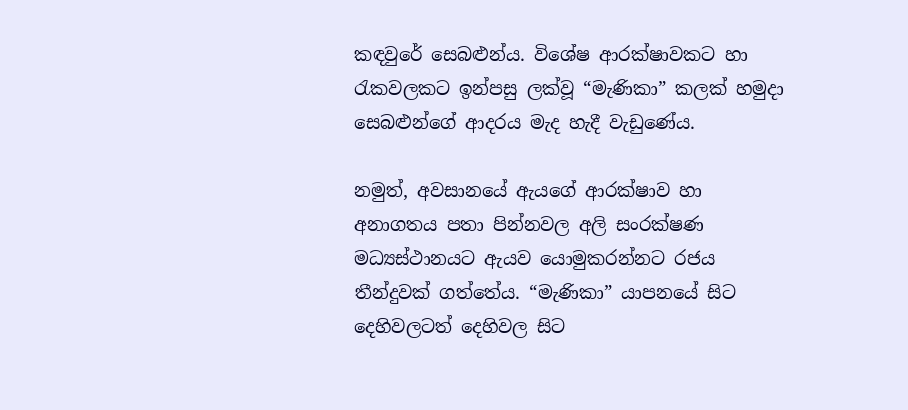කඳවුරේ සෙබළුන්ය. විශේෂ ආරක්ෂාවකට හා රැකවලකට ඉන්පසු ලක්වූ “මැණිකා” කලක් හමුදා සෙබළුන්ගේ ආදරය මැද හැදී වැඩුණේය.

නමුත්, අවසානයේ ඇයගේ ආරක්ෂාව හා අනාගතය පතා පින්නවල අලි සංරක්ෂණ මධ්‍යස්ථානයට ඇයව යොමුකරන්නට රජය තීන්දුවක් ගත්තේය. “මැණිකා” යාපනයේ සිට දෙහිවලටත් දෙහිවල සිට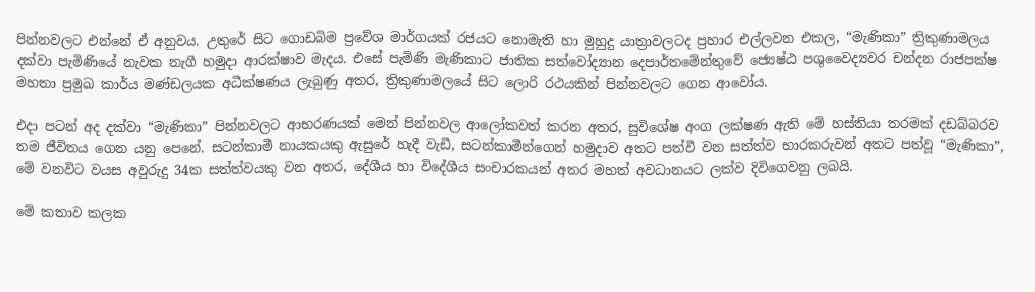පින්නවලට එන්නේ ඒ අනුවය. උතුරේ සිට ගොඩබිම ප්‍රවේශ මාර්ගයක් රජයට නොමැති හා මුහුදු යාත්‍රාවලටද ප්‍රහාර එල්ලවන එකල, “මැණිකා” ත්‍රිකුණාමලය දක්වා පැමිණියේ නැවක නැගී හමුදා ආරක්ෂාව මැදය. එසේ පැමිණි මැණිකාට ජාතික සත්වෝද්‍යාන දෙපාර්තමේන්තුවේ ජ්‍යෙෂ්ඨ පශුවෛද්‍යවර චන්දන රාජපක්ෂ මහතා ප්‍රමුඛ කාර්ය මණ්ඩලයක අධීක්ෂණය ලැබුණු අතර, ත්‍රිකුණාමලයේ සිට ලොරි රථයකින් පින්නවලට ගෙන ආවෝය.

එදා පටන් අද දක්වා “මැණිකා” පින්නවලට ආභරණයක් මෙන් පින්නවල ආලෝකවත් කරන අතර, සුවිශේෂ අංග ලක්ෂණ ඇති මේ හස්තියා තරමක් දඩබ්බරව තම ජීවිතය ගෙන යනු පෙනේ. සටන්කාමී නායකයකු ඇසුරේ හැදී වැඩී, සටන්කාමීන්ගෙන් හමුදාව අතට පත්වී වන සත්ත්ව භාරකරුවන් අතට පත්වූ “මැණිකා”, මේ වනවිට වයස අවුරුදු 34ක සත්ත්වයකු වන අතර, දේශීය හා විදේශීය සංචාරකයන් අතර මහත් අවධානයට ලක්ව දිවිගෙවනු ලබයි.

මේ කතාව කලක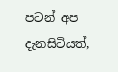පටන් අප දැනසිටියත්,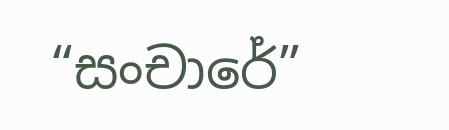“සංචාරේ”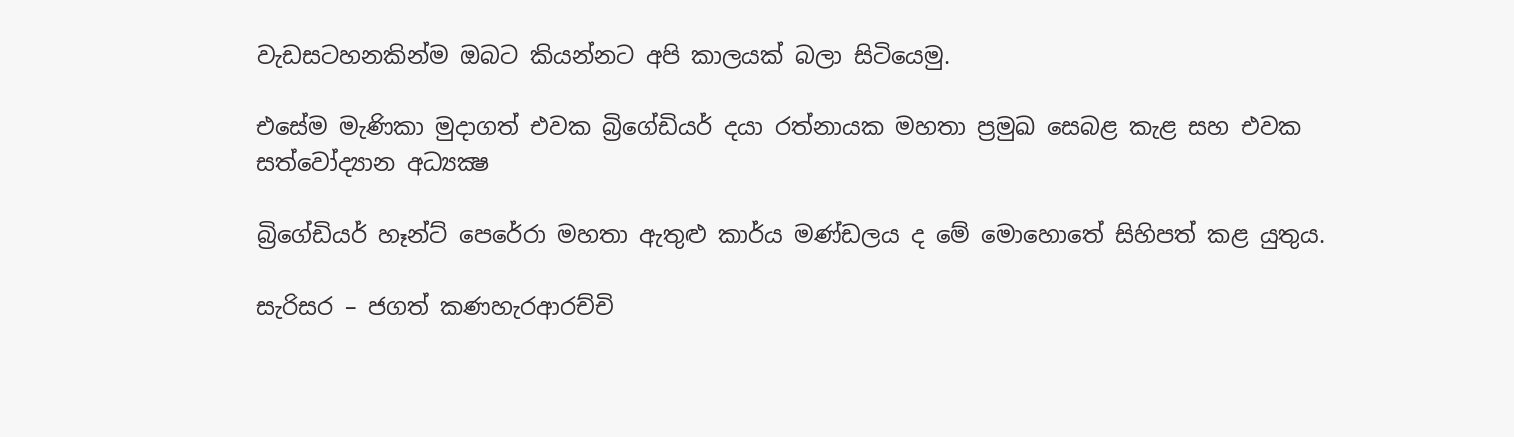වැඩසටහනකින්ම ඔබට කියන්නට අපි කාලයක් බලා සිටියෙමු.

එසේම මැණිකා මුදාගත් එවක බ්‍රිගේඩියර් දයා රත්නායක මහතා ප්‍රමුඛ සෙබළ කැළ සහ එවක සත්වෝද්‍යාන අධ්‍යක්‍ෂ

බ්‍රිගේඩියර් හෑන්ට් පෙරේරා මහතා ඇතුළු කාර්ය මණ්ඩලය ද මේ මොහොතේ සිහිපත් කළ යුතුය.

සැරිසර – ජගත් කණහැරආරච්චි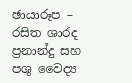ඡායාරූප – රසිත ශාරද ප්‍රනාන්දු සහ
පශු වෛද්‍ය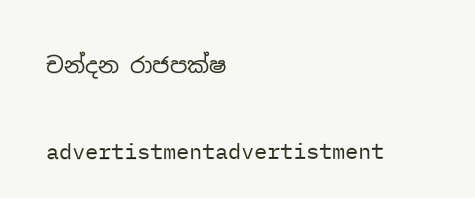චන්දන රාජපක්ෂ

advertistmentadvertistment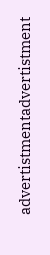advertistmentadvertistment